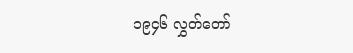၁၉၄၆ လွှတ်တော်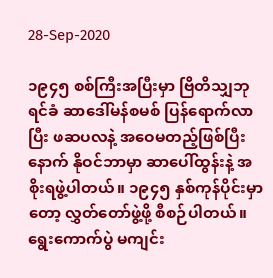28-Sep-2020

၁၉၄၅ စစ်ကြီးအပြီးမှာ ဗြိတိသျှဘုရင်ခံ ဆာဒေါ်မန်စမစ် ပြန်ရောက်လာပြီး ဖဆပလနဲ့ အဝေမတည့်ဖြစ်ပြီးနောက် နိုဝင်ဘာမှာ ဆာပေါ်ထွန်းနဲ့ အစိုးရဖွဲ့ပါတယ်။ ၁၉၄၅ နှစ်ကုန်ပိုင်းမှာတော့ လွှတ်တော်ဖွဲ့ဖို့ စီစဉ်ပါတယ်။ ရွေးကောက်ပွဲ မကျင်း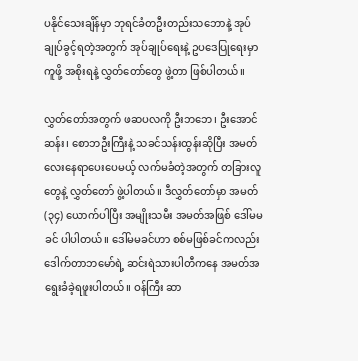ပနိုင်သေးချိန်မှာ ဘုရင်ခံတဦးတည်းသဘောနဲ့ အုပ်ချုပ်ခွင့်ရတဲ့အတွက် အုပ်ချုပ်ရေးနဲ့ ဥပဒေပြုရေးမှာ ကူဖို့ အစိုးရနဲ့ လွှတ်တော်တွေ ဖွဲ့တာ ဖြစ်ပါတယ်။

လွှတ်တော်အတွက် ဖဆပလကို ဦးဘဘေ၊ ဦးအောင်ဆန်း၊ စောဘဦးကြီးနဲ့ သခင်သန်းထွန်းဆိုပြီး အမတ်လေးနေရာပေးပေမယ့် လက်မခံတဲ့အတွက် တခြားလူတွေနဲ့ လွှတ်တော် ဖွဲ့ပါတယ်။ ဒီလွှတ်တော်မှာ အမတ် (၃၄) ယောက်ပါပြီး အမျိုးသမီး အမတ်အဖြစ် ဒေါ်မမခင် ပါပါတယ်။ ဒေါ်မမခင်ဟာ စစ်မဖြစ်ခင်ကလည်း ဒေါက်တာဘမော်ရဲ့ ဆင်းရဲသားပါတီကနေ အမတ်အရွေးခံခဲ့ရဖူးပါတယ်။ ဝန်ကြီး ဆာ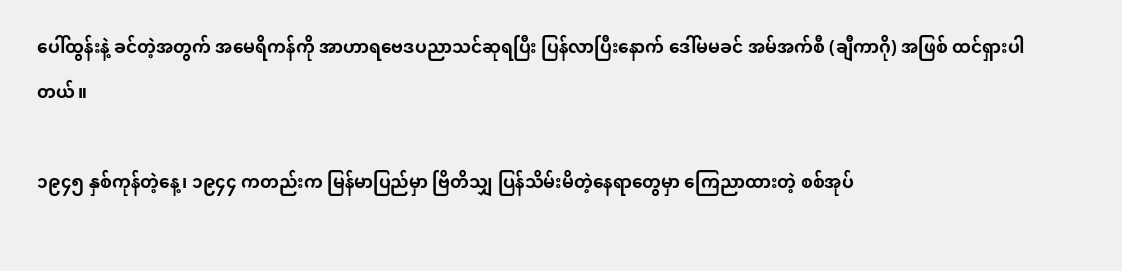ပေါ်ထွန်းနဲ့ ခင်တဲ့အတွက် အမေရိကန်ကို အာဟာရဗေဒပညာသင်ဆုရပြီး ပြန်လာပြီးနောက် ဒေါ်မမခင် အမ်အက်စီ (ချီကာဂို) အဖြစ် ထင်ရှားပါတယ်။

၁၉၄၅ နှစ်ကုန်တဲ့နေ့၊ ၁၉၄၄ ကတည်းက မြန်မာပြည်မှာ ဗြိတိသျှ ပြန်သိမ်းမိတဲ့နေရာတွေမှာ ကြေညာထားတဲ့ စစ်အုပ်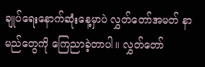ချုပ်ရေးနောက်ဆုံးနေ့မှာပဲ လွှတ်တော်အမတ် နာမည်တွေကို ကြေညာခဲ့တာပါ။ လွှတ်တော်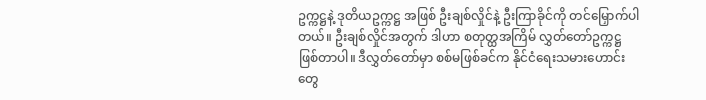ဥက္ကဋ္ဌနဲ့ ဒုတိယဥက္ကဋ္ဌ အဖြစ် ဦးချစ်လှိုင်နဲ့ ဦးကြာခိုင်ကို တင်မြှောက်ပါတယ်။ ဦးချစ်လှိုင်အတွက် ဒါဟာ စတုတ္ထအကြိမ် လွှတ်တော်ဥက္ကဋ္ဌ ဖြစ်တာပါ။ ဒီလွှတ်တော်မှာ စစ်မဖြစ်ခင်က နိုင်ငံရေးသမားဟောင်းတွေ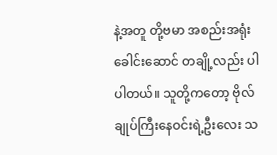နဲ့အတူ တို့ဗမာ အစည်းအရုံးခေါင်းဆောင် တချို့လည်း ပါပါတယ်။ သူတို့ကတော့ ဗိုလ်ချုပ်ကြီးနေဝင်းရဲ့ဦးလေး သ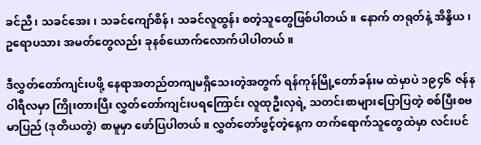ခင်ညီ၊ သခင်အေး၊ သခင်ကျော်စိန်၊ သခင်လူထွန်း စတဲ့သူတွေဖြစ်ပါတယ်။ နောက် တရုတ်နဲ့ အိန္ဒိယ၊ ဥရောပသား အမတ်တွေလည်း ခုနစ်ယောက်လောက်ပါပါတယ်။

ဒီလွှတ်တော်ကျင်းပဖို့ နေရာအတည်တကျမရှိသေးတဲ့အတွက် ရန်ကုန်မြို့တော်ခန်းမ ထဲမှာပဲ ၁၉၄၆ ဇန်နဝါရီလမှာ ကြိုးတားပြီး လွှတ်တော်ကျင်းပရကြောင်း လူထုဦးလှရဲ့ သတင်းစာများပြောပြတဲ့ စစ်ပြီးစဗမာပြည် (ဒုတိယတွဲ) စာမူမှာ ဖော်ပြပါတယ်။ လွှတ်တော်ဖွင့်တဲ့နေ့က တက်ရောက်သူတွေထဲမှာ လင်းပင်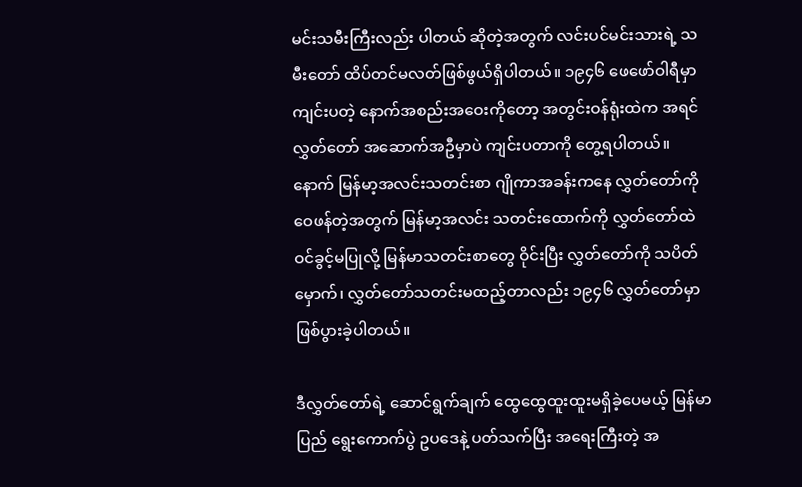မင်းသမီးကြီးလည်း ပါတယ် ဆိုတဲ့အတွက် လင်းပင်မင်းသားရဲ့ သမီးတော် ထိပ်တင်မလတ်ဖြစ်ဖွယ်ရှိပါတယ်။ ၁၉၄၆ ဖေဖော်ဝါရီမှာ ကျင်းပတဲ့ နောက်အစည်းအဝေးကိုတော့ အတွင်းဝန်ရုံးထဲက အရင်လွှတ်တော် အဆောက်အဦမှာပဲ ကျင်းပတာကို တွေ့ရပါတယ်။ နောက် မြန်မာ့အလင်းသတင်းစာ ဂျိုကာအခန်းကနေ လွှတ်တော်ကို ဝေဖန်တဲ့အတွက် မြန်မာ့အလင်း သတင်းထောက်ကို လွှတ်တော်ထဲ ဝင်ခွင့်မပြုလို့ မြန်မာသတင်းစာတွေ ဝိုင်းပြီး လွှတ်တော်ကို သပိတ်မှောက်၊ လွှတ်တော်သတင်းမထည့်တာလည်း ၁၉၄၆ လွှတ်တော်မှာ ဖြစ်ပွားခဲ့ပါတယ်။

ဒီလွှတ်တော်ရဲ့ ဆောင်ရွက်ချက် ထွေထွေထူးထူးမရှိခဲ့ပေမယ့် မြန်မာပြည် ရွေးကောက်ပွဲ ဥပဒေနဲ့ ပတ်သက်ပြီး အရေးကြီးတဲ့ အ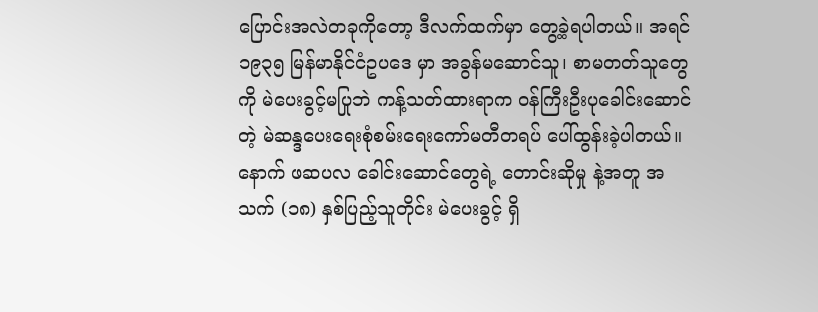ပြောင်းအလဲတခုကိုတော့ ဒီလက်ထက်မှာ တွေ့ခဲ့ရပါတယ်။ အရင် ၁၉၃၅ မြန်မာနိုင်ငံဥပဒေ မှာ အခွန်မဆောင်သူ၊ စာမတတ်သူတွေကို မဲပေးခွင့်မပြုဘဲ ကန့်သတ်ထားရာက ဝန်ကြီးဦးပုခေါင်းဆောင်တဲ့ မဲဆန္ဒပေးရေးစုံစမ်းရေးကော်မတီတရပ် ပေါ်ထွန်းခဲ့ပါတယ်။ နောက် ဖဆပလ ခေါင်းဆောင်တွေရဲ့ တောင်းဆိုမှု နဲ့အတူ အသက် (၁၈) နှစ်ပြည့်သူတိုင်း မဲပေးခွင့် ရှိ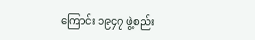ကြောင်း ၁၉၄၇ ဖွဲ့စည်း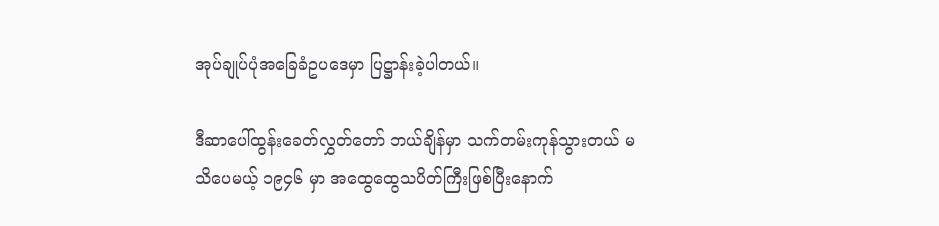အုပ်ချုပ်ပုံအခြေခံဥပဒေမှာ ပြဋ္ဌာန်းခဲ့ပါတယ်။

ဒီဆာပေါ်ထွန်းခေတ်လွှတ်တော် ဘယ်ချိန်မှာ သက်တမ်းကုန်သွားတယ် မသိပေမယ့် ၁၉၄၆ မှာ အထွေထွေသပိတ်ကြီးဖြစ်ပြီးနောက်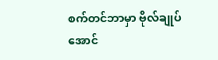စက်တင်ဘာမှာ ဗိုလ်ချုပ်အောင်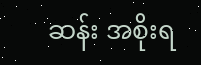ဆန်း အစိုးရ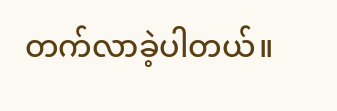တက်လာခဲ့ပါတယ်။